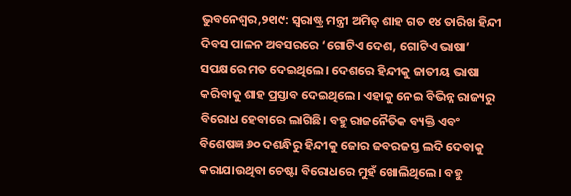ଭୁବନେଶ୍ୱର,୨୧ା୯: ସ୍ବରାଷ୍ଟ୍ର ମନ୍ତ୍ରୀ ଅମିତ୍ ଶାହ ଗତ ୧୪ ତାରିଖ ହିନ୍ଦୀ ଦିବସ ପାଳନ ଅବସରରେ ‘ଗୋଟିଏ ଦେଶ, ଗୋଟିଏ ଭାଷା’ ସପକ୍ଷରେ ମତ ଦେଇଥିଲେ। ଦେଶରେ ହିନ୍ଦୀକୁ ଜାତୀୟ ଭାଷା କରିବାକୁ ଶାହ ପ୍ରସ୍ତାବ ଦେଇଥିଲେ। ଏହାକୁ ନେଇ ବିଭିନ୍ନ ରାଜ୍ୟରୁ ବିରୋଧ ହେବାରେ ଲାଗିଛି। ବହୁ ରାଜନୈତିକ ବ୍ୟକ୍ତି ଏବଂ ବିଶେଷଜ୍ଞ ୬୦ ଦଶନ୍ଧିରୁ ହିନ୍ଦୀକୁ ଜୋର ଜବରଜସ୍ତ ଲଦି ଦେବାକୁ କରାଯାଉଥିବା ଚେଷ୍ଟା ବିରୋଧରେ ମୁହଁ ଖୋଲିଥିଲେ। ବହୁ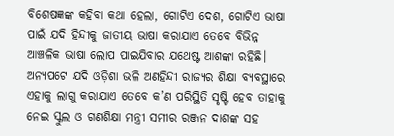ବିଶେଷଜ୍ଞଙ୍କ କହିବା କଥା ହେଲା, ଗୋଟିଏ ଦେଶ, ଗୋଟିଏ ଭାଷା ପାଇଁ ଯଦି ହିନ୍ଦୀକୁ ଜାତୀୟ ଭାଷା କରାଯାଏ ତେବେ ବିଭିନ୍ନ ଆଞ୍ଚଳିକ ଭାଷା ଲୋପ ପାଇଯିବାର ଯଥେଷ୍ଟ ଆଶଙ୍କା ରହିଛି। ଅନ୍ୟପଟେ ଯଦି ଓଡ଼ିଶା ଭଳି ଅଣହିନ୍ଦୀ ରାଜ୍ୟର ଶିକ୍ଷା ବ୍ୟବସ୍ଥାରେ ଏହାକୁ ଲାଗୁ କରାଯାଏ ତେବେ କ’ଣ ପରିସ୍ଥିତି ସୃଷ୍ଟି ହେବ ତାହାକୁ ନେଇ ସ୍କୁଲ ଓ ଗଣଶିକ୍ଷା ମନ୍ତ୍ରୀ ସମୀର ରଞ୍ଜନ ଦାଶଙ୍କ ସହ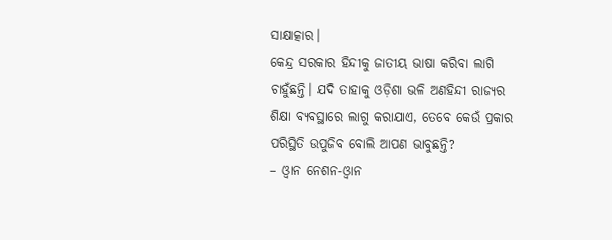ସାକ୍ଷାତ୍କାର।
କେନ୍ଦ୍ର ସରକାର ହିନ୍ଦୀକୁ ଜାତୀୟ ଭାଷା କରିବା ଲାଗି ଚାହୁଁଛନ୍ତି। ଯଦି ତାହାକୁ ଓଡ଼ିଶା ଭଳି ଅଣହିନ୍ଦୀ ରାଜ୍ୟର ଶିକ୍ଷା ବ୍ୟବସ୍ଥାରେ ଲାଗୁ କରାଯାଏ, ତେବେ କେଉଁ ପ୍ରକାର ପରିସ୍ଥିତି ଉପୁଜିବ ବୋଲି ଆପଣ ଭାବୁଛନ୍ତି?
– ଓ୍ବାନ ନେଶନ-ଓ୍ବାନ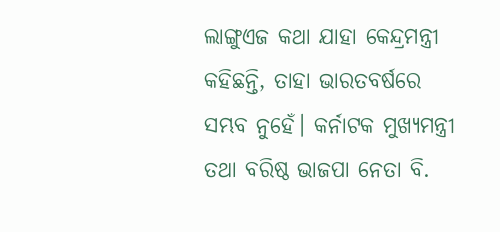ଲାଙ୍ଗୁଏଜ କଥା ଯାହା କେନ୍ଦ୍ରମନ୍ତ୍ରୀ କହିଛନ୍ତି, ତାହା ଭାରତବର୍ଷରେ ସମ୍ଭବ ନୁହେଁ। କର୍ନାଟକ ମୁଖ୍ୟମନ୍ତ୍ରୀ ତଥା ବରିଷ୍ଠ ଭାଜପା ନେତା ବି.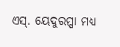ଏସ୍. ୟେଦୁରପ୍ପା ମଧ୍ୟ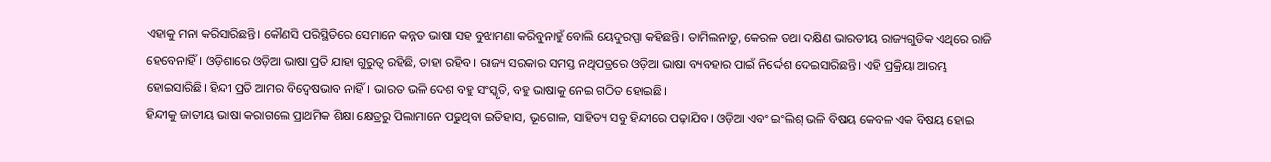ଏହାକୁ ମନା କରିସାରିଛନ୍ତି। କୌଣସି ପରିସ୍ଥିତିରେ ସେମାନେ କନ୍ନଡ ଭାଷା ସହ ବୁଝାମଣା କରିବୁନାହୁଁ ବୋଲି ୟେଦୁରପ୍ପା କହିଛନ୍ତି। ତାମିଲନାଡୁ, କେରଳ ତଥା ଦକ୍ଷିଣ ଭାରତୀୟ ରାଜ୍ୟଗୁଡିକ ଏଥିରେ ରାଜି ହେବେନାହିଁ। ଓଡ଼ିଶାରେ ଓଡ଼ିଆ ଭାଷା ପ୍ରତି ଯାହା ଗୁରୁତ୍ୱ ରହିଛି, ତାହା ରହିବ। ରାଜ୍ୟ ସରକାର ସମସ୍ତ ନଥିପତ୍ରରେ ଓଡ଼ିଆ ଭାଷା ବ୍ୟବହାର ପାଇଁ ନିର୍ଦ୍ଦେଶ ଦେଇସାରିଛନ୍ତି। ଏହି ପ୍ରକ୍ରିୟା ଆରମ୍ଭ ହୋଇସାରିଛି। ହିନ୍ଦୀ ପ୍ରତି ଆମର ବିଦ୍ୱେଷଭାବ ନାହିଁ। ଭାରତ ଭଳି ଦେଶ ବହୁ ସଂସ୍କୃତି, ବହୁ ଭାଷାକୁ ନେଇ ଗଠିତ ହୋଇଛି।
ହିନ୍ଦୀକୁ ଜାତୀୟ ଭାଷା କରାଗଲେ ପ୍ରାଥମିକ ଶିକ୍ଷା କ୍ଷେତ୍ରରୁ ପିଲାମାନେ ପଢୁଥିବା ଇତିହାସ, ଭୂଗୋଳ, ସାହିତ୍ୟ ସବୁ ହିନ୍ଦୀରେ ପଢ଼ାଯିବ। ଓଡ଼ିଆ ଏବଂ ଇଂଲିଶ୍ ଭଳି ବିଷୟ କେବଳ ଏକ ବିଷୟ ହୋଇ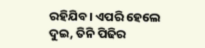ରହିଯିବ। ଏପରି ହେଲେ ଦୁଇ, ତିନି ପିଢିର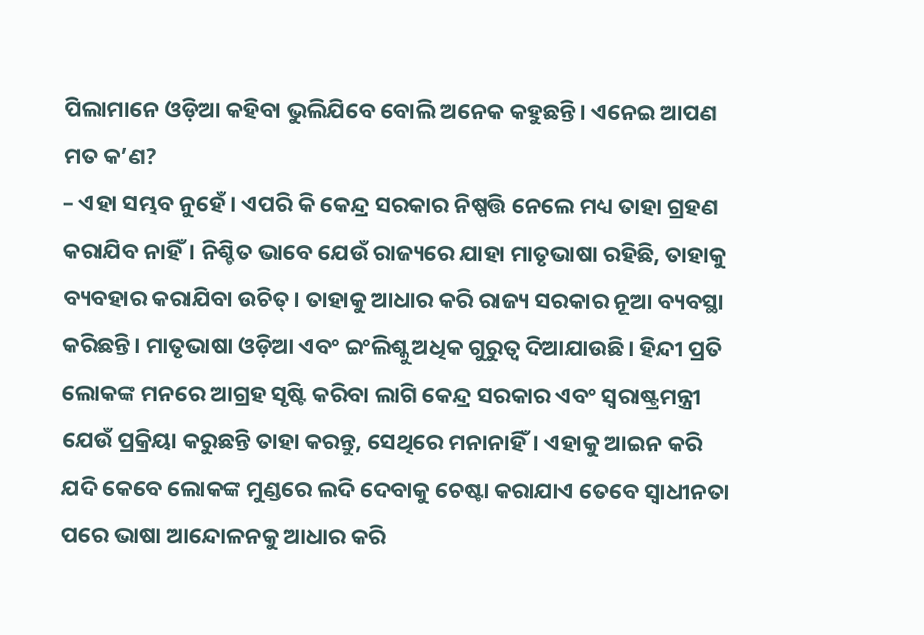ପିଲାମାନେ ଓଡ଼ିଆ କହିବା ଭୁଲିଯିବେ ବୋଲି ଅନେକ କହୁଛନ୍ତି। ଏନେଇ ଆପଣ ମତ କ’ଣ?
– ଏହା ସମ୍ଭବ ନୁହେଁ। ଏପରି କି କେନ୍ଦ୍ର ସରକାର ନିଷ୍ପତ୍ତି ନେଲେ ମଧ୍ୟ ତାହା ଗ୍ରହଣ କରାଯିବ ନାହିଁ। ନିଶ୍ଚିତ ଭାବେ ଯେଉଁ ରାଜ୍ୟରେ ଯାହା ମାତୃଭାଷା ରହିଛି, ତାହାକୁ ବ୍ୟବହାର କରାଯିବା ଉଚିତ୍। ତାହାକୁ ଆଧାର କରି ରାଜ୍ୟ ସରକାର ନୂଆ ବ୍ୟବସ୍ଥା କରିଛନ୍ତି। ମାତୃଭାଷା ଓଡ଼ିଆ ଏବଂ ଇଂଲିଶ୍କୁ ଅଧିକ ଗୁରୁତ୍ୱ ଦିଆଯାଉଛି। ହିନ୍ଦୀ ପ୍ରତି ଲୋକଙ୍କ ମନରେ ଆଗ୍ରହ ସୃଷ୍ଟି କରିବା ଲାଗି କେନ୍ଦ୍ର ସରକାର ଏବଂ ସ୍ବରାଷ୍ଟ୍ରମନ୍ତ୍ରୀ ଯେଉଁ ପ୍ରକ୍ରିୟା କରୁଛନ୍ତି ତାହା କରନ୍ତୁ, ସେଥିରେ ମନାନାହିଁ। ଏହାକୁ ଆଇନ କରି ଯଦି କେବେ ଲୋକଙ୍କ ମୁଣ୍ଡରେ ଲଦି ଦେବାକୁ ଚେଷ୍ଟା କରାଯାଏ ତେବେ ସ୍ବାଧୀନତା ପରେ ଭାଷା ଆନ୍ଦୋଳନକୁ ଆଧାର କରି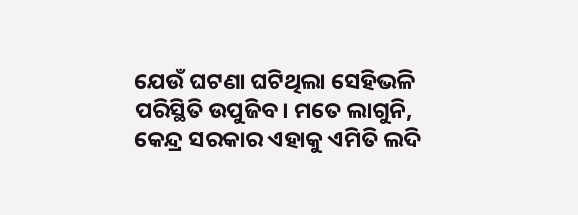ଯେଉଁ ଘଟଣା ଘଟିଥିଲା ସେହିଭଳି ପରିସ୍ଥିତି ଉପୁଜିବ। ମତେ ଲାଗୁନି, କେନ୍ଦ୍ର ସରକାର ଏହାକୁ ଏମିତି ଲଦି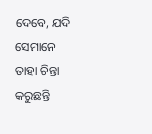ଦେବେ, ଯଦି ସେମାନେ ତାହା ଚିନ୍ତା କରୁଛନ୍ତି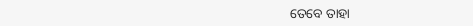ତେବେ ତାହା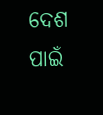ଦେଶ ପାଇଁ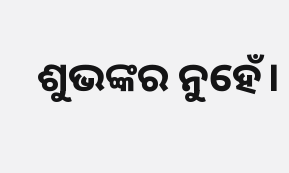ଶୁଭଙ୍କର ନୁହେଁ।